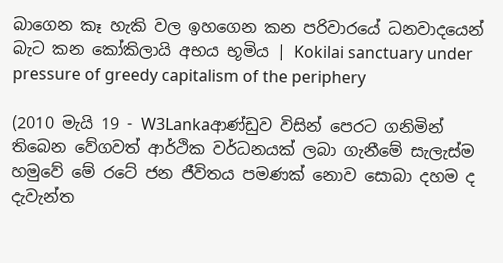බාගෙන කෑ හැකි වල ඉහගෙන කන පරිවාරයේ ධනවාදයෙන් බැට කන කෝකිලායි අභය භූමිය | Kokilai sanctuary under pressure of greedy capitalism of the periphery

(2010 මැයි 19 - W3Lankaආණ්ඩුව විසින් පෙරට ගනිමින් තිබෙන වේගවත් ආර්ථික වර්ධනයක් ලබා ගැනීමේ සැලැස්ම හමුවේ මේ රටේ ජන ජීවිතය පමණක් නොව සොබා දහම ද දැවැන්ත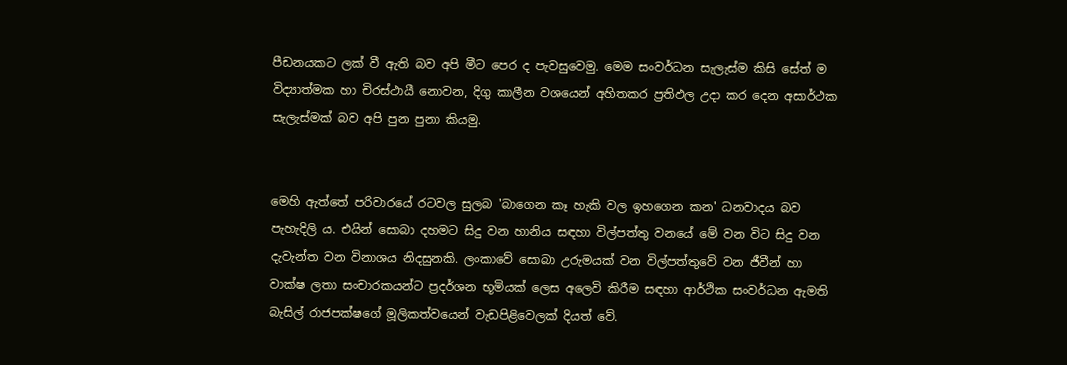පීඩනයකට ලක් වී ඇති බව අපි මීට පෙර ද පැවසුවෙමු. මෙම සංවර්ධන සැලැස්ම කිසි සේත් ම විද්‍යාත්මක හා චිරස්ථායී නොවන, දිගු කාලීන වශයෙන් අහිතකර ප්‍රතිඵල උදා කර දෙන අසාර්ථක සැලැස්මක් බව අපි පුන පුනා කියමු.


මෙහි ඇත්තේ පරිවාරයේ රටවල සුලබ 'බාගෙන කෑ හැකි වල ඉහගෙන කන' ධනවාදය බව පැහැදිලි ය. එයින් සොබා දහමට සිදු වන හානිය සඳහා විල්පත්තු වනයේ මේ වන විට සිදු වන දැවැන්ත වන විනාශය නිදසුනකි. ලංකාවේ සොබා උරුමයක් වන විල්පත්තුවේ වන ජීවීන් හා වාක්ෂ ලතා සංචාරකයන්ට ප්‍රදර්ශන භූමියක් ලෙස අලෙවි කිරීම සඳහා ආර්ථික සංවර්ධන ඇමති බැසිල් රාජපක්ෂගේ මූලිකත්වයෙන් වැඩපිළිවෙලක් දියත් වේ.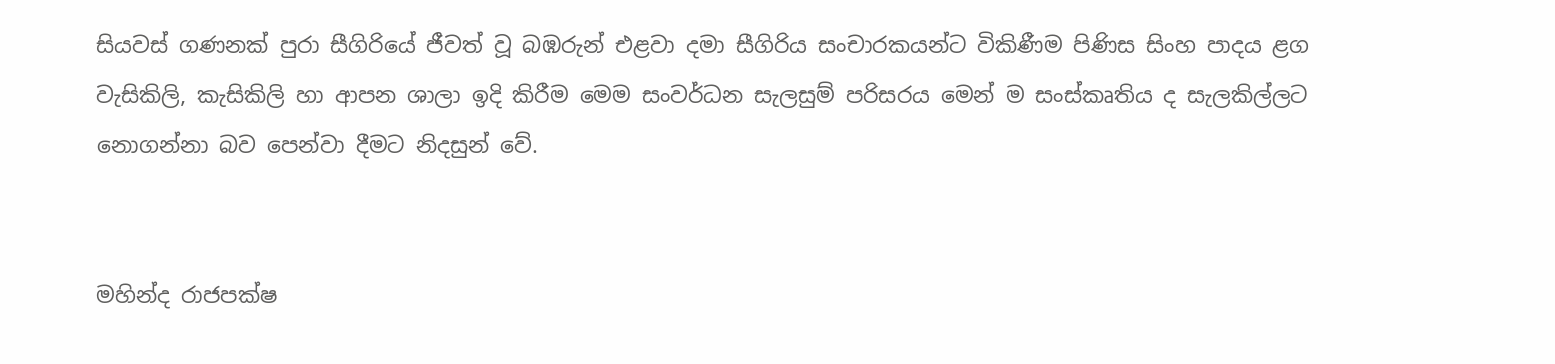සියවස් ගණනක් පුරා සීගිරියේ ජීවත් වූ බඹරුන් එළවා දමා සීගිරිය සංචාරකයන්ට විකිණීම පිණිස සිංහ පාදය ළග වැසිකිලි, කැසිකිලි හා ආපන ශාලා ඉදි කිරීම මෙම සංවර්ධන සැලසුම් පරිසරය මෙන් ම සංස්කෘතිය ද සැලකිල්ලට නොගන්නා බව පෙන්වා දීමට නිදසුන් වේ.


මහින්ද රාජපක්ෂ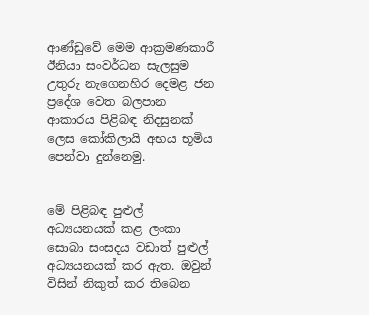ආණ්ඩුවේ මෙම ආක්‍රමණකාරී ඊනියා සංවර්ධන සැලසුම උතුරු නැගෙනහිර දෙමළ ජන ප්‍රදේශ වෙත බලපාන ආකාරය පිළිබඳ නිදසුනක් ලෙස කෝකිලායි අභය භූමිය පෙන්වා දුන්නෙමු.


මේ පිළිබඳ පුළුල් අධ්‍යයනයක් කළ ලංකා සොබා සංසදය වඩාත් පුළුල් අධ්‍යයනයක් කර ඇත. ඔවුන් විසින් නිකුත් කර තිබෙන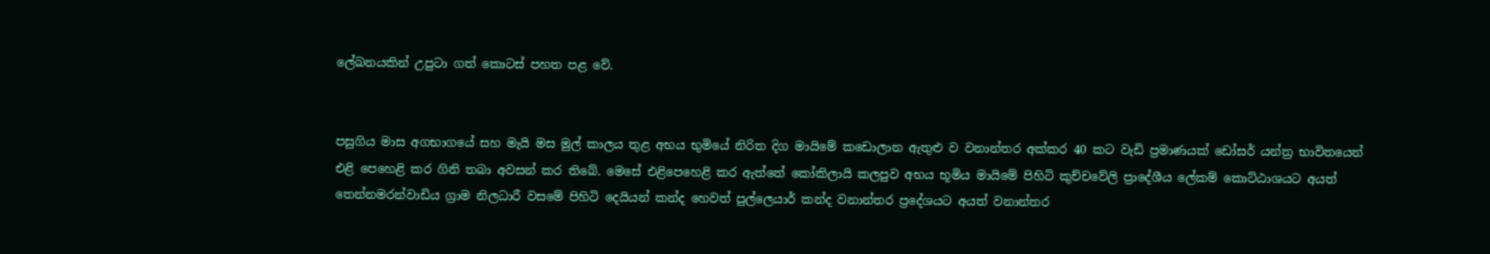ලේඛනයකින් උපුටා ගත් කොටස් පහත පළ වේ.


පසුගිය මාස අගභාගයේ සහ මැයි මස මුල් කාලය තුළ අභය භුමියේ නිරිත දිග මායිමේ කඩොලාන ඇතුළු ව වනාන්තර අක්කර 40 කට වැඩි ප්‍රමාණයක් ඩෝසර් යන්ත්‍ර භාවිතයෙන් එළි පෙහෙළි කර ගිනි තබා අවසන් කර තිබේ. මෙසේ එළිපෙහෙළි කර ඇත්තේ කෝකිලායි කලපුව අභය භූමිය මායිමේ පිහිටි කුච්චවේලි ප්‍රාදේශීය ලේකම් කොට්ඨාශයට අයත් තෙන්නමරන්වාඩිය ග්‍රාම නිලධාරී වසමේ පිහිටි දෙයියන් කන්ද හෙවත් පුල්ලෙයාර් කන්ද වනාන්තර ප්‍රදේශයට අයත් වනාන්තර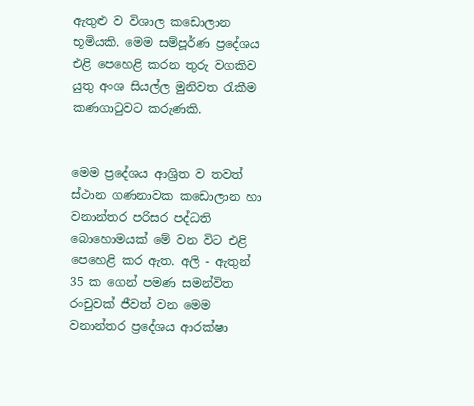ඇතුළු ව විශාල කඩොලාන භූමියකි. මෙම සම්පූර්ණ ප්‍රදේශය එළි පෙහෙළි කරන තුරු වගකිව යුතු අංශ සියල්ල මුනිවත රැකීම කණගාටුවට කරුණකි.


මෙම ප්‍රදේශය ආශ්‍රිත ව තවත් ස්ථාන ගණනාවක කඩොලාන හා වනාන්තර පරිසර පද්ධති බොහොමයක් මේ වන විට එළි පෙහෙළි කර ඇත. අලි - ඇතුන් 35 ක ගෙන් පමණ සමන්විත රංචුවක් ජීවත් වන මෙම වනාන්තර ප්‍රදේශය ආරක්ෂා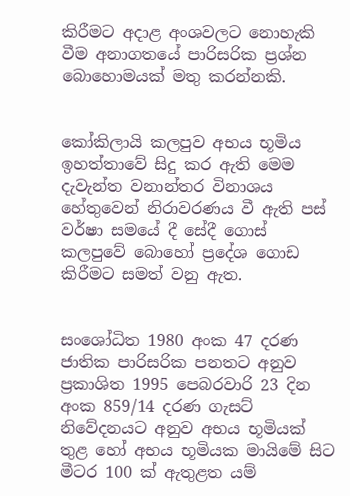කිරීමට අදාළ අංශවලට නොහැකි වීම අනාගතයේ පාරිසරික ප්‍රශ්න බොහොමයක් මතු කරන්නකි.


කෝකිලායි කලපුව අභය භූමිය ඉහත්තාවේ සිදු කර ඇති මෙම දැවැන්ත වනාන්තර විනාශය හේතුවෙන් නිරාවරණය වී ඇති පස් වර්ෂා සමයේ දී සේදී ගොස් කලපුවේ බොහෝ ප්‍රදේශ ගොඩ කිරීමට සමත් වනු ඇත.


සංශෝධිත 1980 අංක 47 දරණ ජාතික පාරිසරික පනතට අනුව ප්‍රකාශිත 1995 පෙබරවාරි 23 දින අංක 859/14 දරණ ගැසට් නිවේදනයට අනුව අභය භූමියක් තුළ හෝ අභය භූමියක මායිමේ සිට මීටර 100 ක් ඇතුළත යම්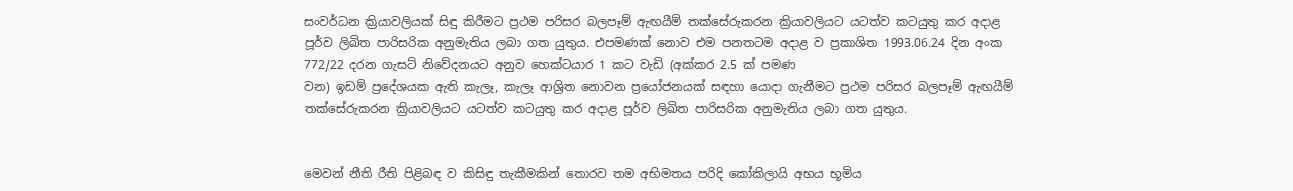සංවර්ධන ක්‍රියාවලියක් සිඳු කිරීමට ප්‍රථම පරිසර බලපෑම් ඇඟයීම් තක්සේරුකරන ක්‍රියාවලියට යටත්ව කටයුතු කර අදාළ පූර්ව ලිඛිත පාරිසරික අනුමැතිය ලබා ගත යුතුය. එපමණක් නොව එම පනතටම අදාළ ව ප්‍රකාශිත 1993.06.24 දින අංක 772/22 දරන ගැසට් නිවේදනයට අනුව හෙක්ටයාර 1 කට වැඩි (අක්කර 2.5 ක් පමණ
වන) ඉඩම් ප්‍රදේශයක ඇති කැලෑ, කැලෑ ආශ්‍රිත නොවන ප්‍රයෝජනයක් සඳහා යොදා ගැනීමට ප්‍රථම පරිසර බලපෑම් ඇඟයීම් තක්සේරුකරන ක්‍රියාවලියට යටත්ව කටයුතු කර අදාළ පූර්ව ලිඛිත පාරිසරික අනුමැතිය ලබා ගත යුතුය.


මෙවන් නීති රීති පිළිබඳ ව කිසිඳු තැකීමකින් තොරව තම අභිමතය පරිදි කෝකිලායි අභය භූමිය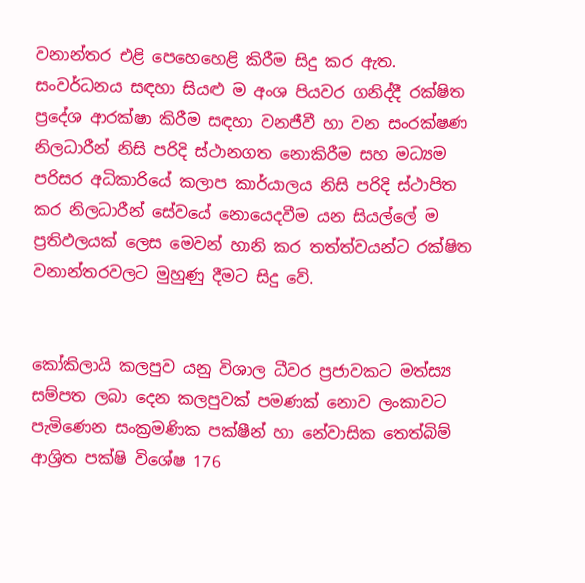වනාන්තර එළි පෙහෙහෙළි කිරීම සිදු කර ඇත. සංවර්ධනය සඳහා සියළු ම අංශ පියවර ගනිද්දී රක්ෂිත ප්‍රදේශ ආරක්ෂා කිරීම සඳහා වනජීවී හා වන සංරක්ෂණ නිලධාරීන් නිසි පරිදි ස්ථානගත නොකිරීම සහ මධ්‍යම පරිසර අධිකාරියේ කලාප කාර්යාලය නිසි පරිදි ස්ථාපිත කර නිලධාරීන් සේවයේ නොයෙදවීම යන සියල්ලේ ම ප්‍රතිඵලයක් ලෙස මෙවන් හානි කර තත්ත්වයන්ට රක්ෂිත වනාන්තරවලට මුහුණු දීමට සිදු වේ.


කෝකිලායි කලපුව යනු විශාල ධීවර ප්‍රජාවකට මත්ස්‍ය සම්පත ලබා දෙන කලපුවක් පමණක් නොව ලංකාවට පැමිණෙන සංක්‍රමණික පක්ෂීන් හා නේවාසික තෙත්බිම් ආශ්‍රිත පක්ෂි විශේෂ 176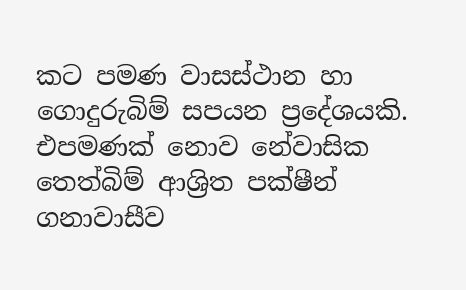කට පමණ වාසස්ථාන හා
ගොදුරුබිම් සපයන ප්‍රදේශයකි. එපමණක් නොව නේවාසික තෙත්බිම් ආශ්‍රිත පක්ෂීන් ගනාවාසීව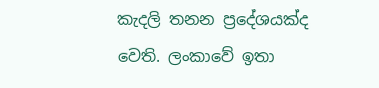කැදලි තනන ප්‍රදේශයක්ද වෙති. ලංකාවේ ඉතා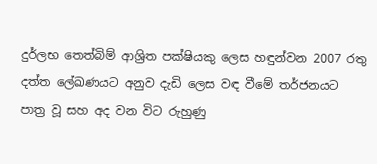දුර්ලභ තෙත්බිම් ආශ්‍රිත පක්ෂියකු ලෙස හඳුන්වන 2007 රතු දත්ත ලේඛණයට අනුව දැඩි ලෙස වඳ වීමේ තර්ජනයට පාත්‍ර වූ සහ අද වන විට රුහුණු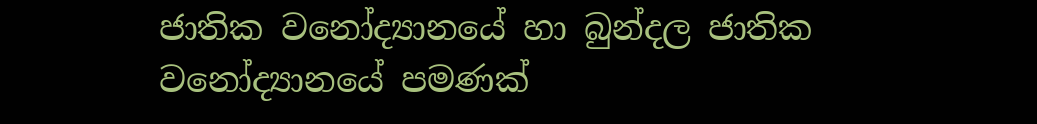ජාතික වනෝද්‍යානයේ හා බුන්දල ජාතික වනෝද්‍යානයේ පමණක්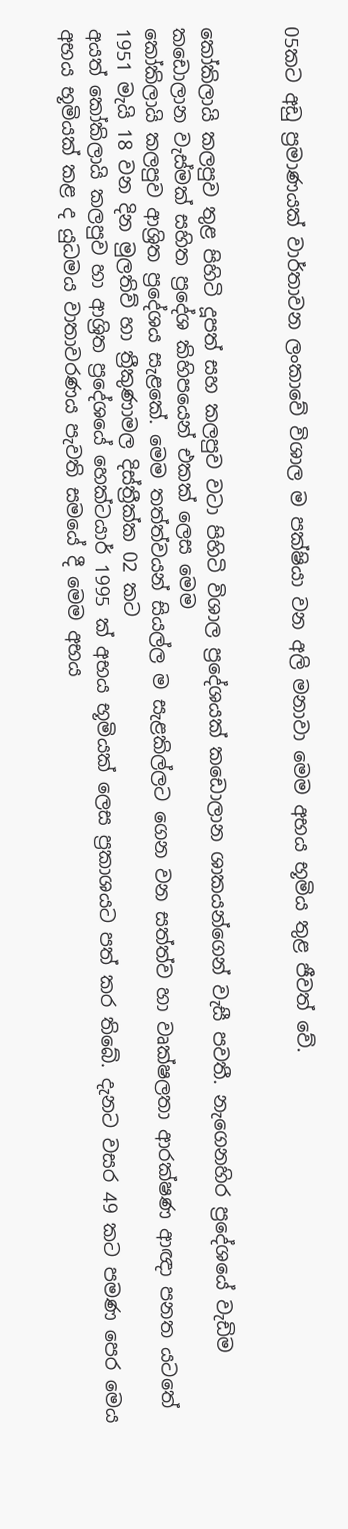05කට අඩු ප්‍රමාණයක් වාර්තාවන ලංකාවේ විශාල ම පක්ෂියා වන අලි මනාවා මෙම අභය භූමිය තුළ ජීවත් වේ.


කෝකිලායි කලපුව තුළ පිහිටි දූපත් සහ කලපුව වටා පිහිටි විශාල ප්‍රදේශයක් කඩොලාන ශාකයන්ගෙන් වැසී පවතී. නැගෙනහිර ප්‍රදේශයේ වැඩිම කඩොලාන වැස්මක් සහිත ප්‍රදේශ කිහිපයෙන් එකක් ලෙස මෙම
කෝකිලායි කලපුව ආශ්‍රිත ප්‍රදේශය සැළකේ. මෙම තත්ත්වයන් සියල්ල ම සැළකිල්ලට ගෙන වන සත්ත්ව හා වෘක්ෂලතා ආරක්ෂණ ආඥා පනත යටතේ 1951 මැයි 18 වන දින මුලතිව් හා ත්‍රීකුණාමල දිස්ත්‍රීක්ක 02 කට
අයත් කෝකිලායි කලපුව හා ආශ්‍රිත ප්‍රදේශයේ හෙක්ටයාර් 1995 ක් අභය භූමියක් ලෙස ප්‍රකාශයට පත් කර තිබේ. දැනට වසර 49 කට පමණ පෙර මෙය අභය භූමියක් කළ ද යුධමය වාතාවරණය පැවති සමයේ දී මෙම අභය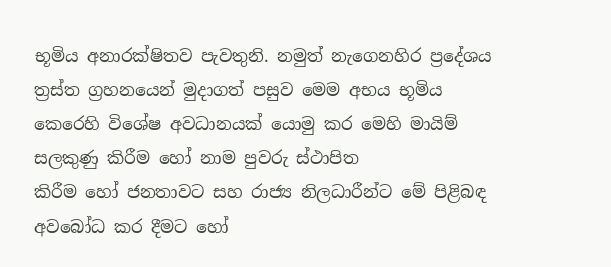භූමිය අනාරක්ෂිතව පැවතුනි. නමුත් නැගෙනහිර ප්‍රදේශය ත්‍රස්ත ග්‍රහනයෙන් මුදාගත් පසුව මෙම අභය භූමිය කෙරෙහි විශේෂ අවධානයක් යොමු කර මෙහි මායිම් සලකුණු කිරීම හෝ නාම පුවරු ස්ථාපිත
කිරීම හෝ ජනතාවට සහ රාජ්‍ය නිලධාරීන්ට මේ පිළිබඳ අවබෝධ කර දීමට හෝ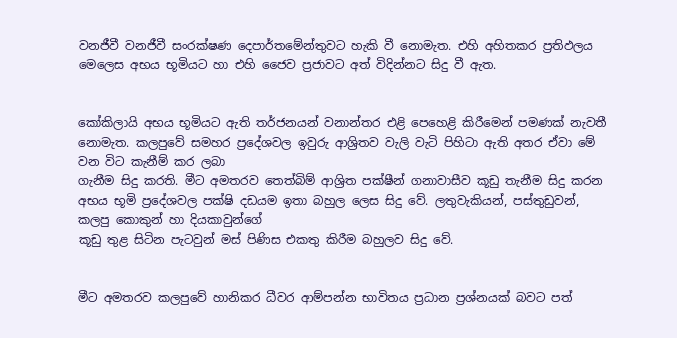වනජීවී වනජීවී සංරක්ෂණ දෙපාර්තමේන්තුවට හැකි වී නොමැත. එහි අහිතකර ප්‍රතිඵලය මෙලෙස අභය භූමියට හා එහි ජෛව ප්‍රජාවට අත් විදින්නට සිදු වී ඇත.


කෝකිලායි අභය භූමියට ඇති තර්ජනයන් වනාන්තර එළි පෙහෙළි කිරීමෙන් පමණක් නැවතී නොමැත. කලපුවේ සමහර ප්‍රදේශවල ඉවුරු ආශ්‍රිතව වැලි වැටි පිහිටා ඇති අතර ඒවා මේ වන විට කැනීම් කර ලබා
ගැනීම සිදු කරති. මීට අමතරව තෙත්බිම් ආශ්‍රිත පක්ෂීන් ගනාවාසීව කූඩු තැනීම සිදු කරන අභය භූමි ප්‍රදේශවල පක්ෂි දඩයම ඉතා බහුල ලෙස සිදු වේ. ලතුවැකියන්, පස්තුඩුවන්, කලපු කොකුන් හා දියකාවුන්ගේ
කූඩු තුළ සිටින පැටවුන් මස් පිණිස එකතු කිරීම බහුලව සිදු වේ.


මීට අමතරව කලපුවේ හානිකර ධීවර ආම්පන්න භාවිතය ප්‍රධාන ප්‍රශ්නයක් බවට පත්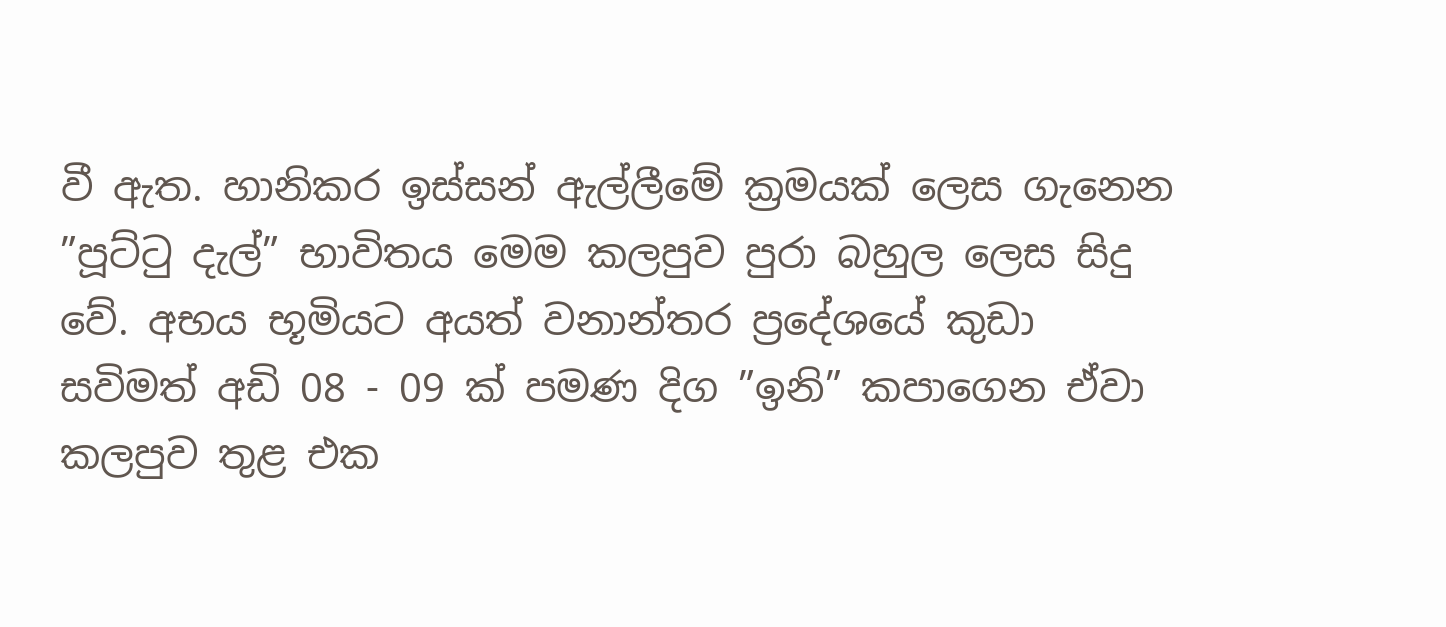වී ඇත. හානිකර ඉස්සන් ඇල්ලීමේ ක්‍රමයක් ලෙස ගැනෙන ”පූට්ටු දැල්” භාවිතය මෙම කලපුව පුරා බහුල ලෙස සිදු වේ. අභය භූමියට අයත් වනාන්තර ප්‍රදේශයේ කුඩා සවිමත් අඩි 08 - 09 ක් පමණ දිග ”ඉනි” කපාගෙන ඒවා කලපුව තුළ එක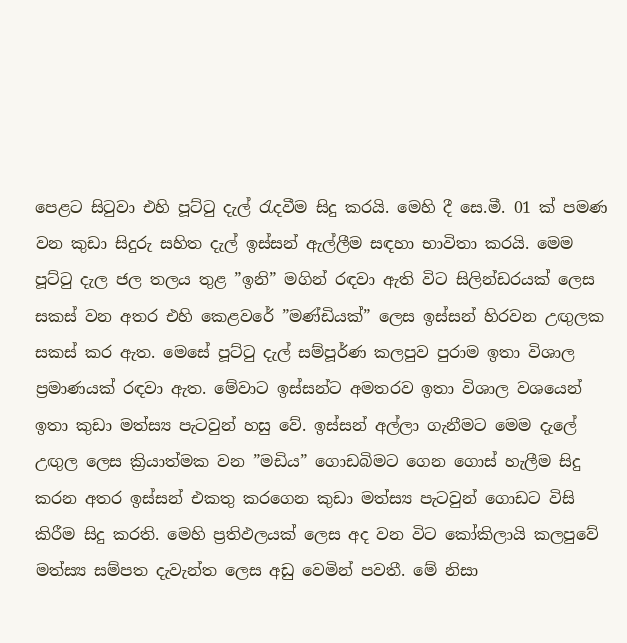පෙළට සිටුවා එහි පූට්ටු දැල් රැදවීම සිදු කරයි. මෙහි දී සෙ.මී. 01 ක් පමණ වන කුඩා සිදුරු සහිත දැල් ඉස්සන් ඇල්ලීම සඳහා භාවිතා කරයි. මෙම පූට්ටු දැල ජල තලය තුළ ”ඉනි” මගින් රඳවා ඇති විට සිලින්ඩරයක් ලෙස සකස් වන අතර එහි කෙළවරේ ”මණ්ඩියක්” ලෙස ඉස්සන් හිරවන උඟුලක සකස් කර ඇත. මෙසේ පූට්ටු දැල් සම්පූර්ණ කලපුව පුරාම ඉතා විශාල ප්‍රමාණයක් රඳවා ඇත. මේවාට ඉස්සන්ට අමතරව ඉතා විශාල වශයෙන් ඉතා කුඩා මත්ස්‍ය පැටවුන් හසු වේ. ඉස්සන් අල්ලා ගැනීමට මෙම දැලේ උඟුල ලෙස ක්‍රියාත්මක වන ”මඩිය” ගොඩබිමට ගෙන ගොස් හැලීම සිදු කරන අතර ඉස්සන් එකතු කරගෙන කුඩා මත්ස්‍ය පැටවුන් ගොඩට විසි කිරීම සිදු කරති. මෙහි ප්‍රතිඵලයක් ලෙස අද වන විට කෝකිලායි කලපුවේ මත්ස්‍ය සම්පත දැවැන්ත ලෙස අඩු වෙමින් පවතී. මේ නිසා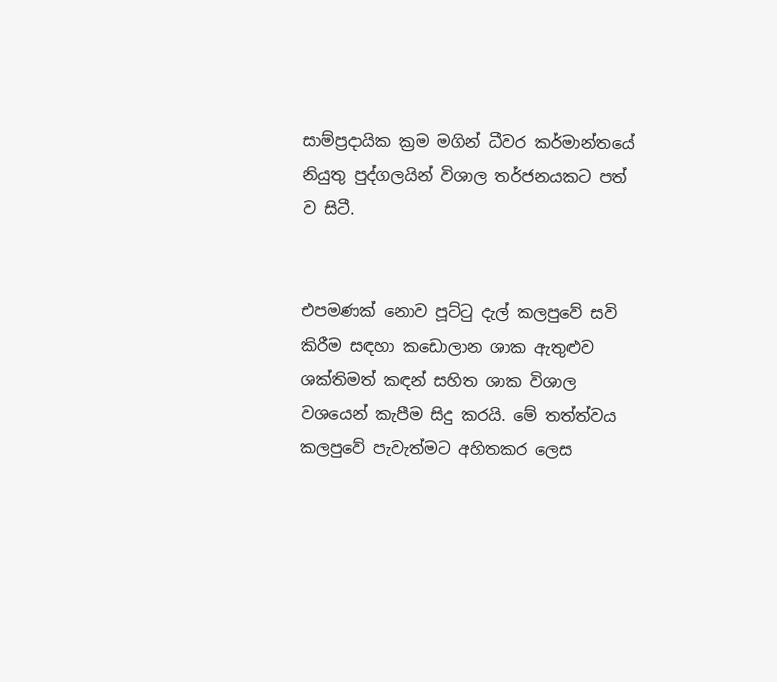සාම්ප්‍රදායික ක්‍රම මගින් ධීවර කර්මාන්තයේ නියුතු පුද්ගලයින් විශාල තර්ජනයකට පත් ව සිටී.


එපමණක් නොව පූට්ටු දැල් කලපුවේ සවි කිරීම සඳහා කඩොලාන ශාක ඇතුළුව ශක්තිමත් කඳන් සහිත ශාක විශාල වශයෙන් කැපීම සිදු කරයි. මේ තත්ත්වය කලපුවේ පැවැත්මට අහිතකර ලෙස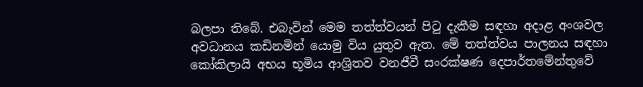බලපා තිබේ. එබැවින් මෙම තත්ත්වයන් පිටු දැකීම සඳහා අදාළ අංශවල අවධානය කඩිනමින් යොමු විය යුතුව ඇත. මේ තත්ත්වය පාලනය සඳහා කෝකිලායි අභය භූමිය ආශ්‍රිතව වනජීවී සංරක්ෂණ දෙපාර්තමේන්තුවේ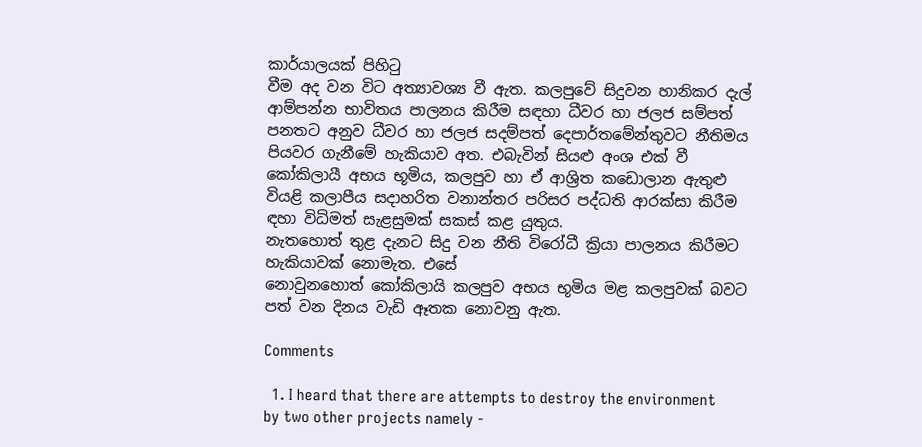කාර්යාලයක් පිහිටු
වීම අද වන විට අත්‍යාවශ්‍ය වී ඇත. කලපුවේ සිදුවන හානිකර දැල් ආම්පන්න භාවිතය පාලනය කිරීම සඳහා ධීවර හා ජලජ සම්පත් පනතට අනුව ධීවර හා ජලජ සදම්පත් දෙපාර්තමේන්තුවට නීතිමය පියවර ගැනීමේ හැකියාව අත. එබැවින් සියළු අංශ එක් වී කෝකිලායී අභය භූමිය, කලපුව හා ඒ ආශ්‍රිත කඩොලාන ඇතුළු වියළි කලාපීය සදාහරිත වනාන්තර පරිසර පද්ධති ආරක්සා කිරීම ඳහා විධිමත් සැළසුමක් සකස් කළ යුතුය.
නැතහොත් තුළ දැනට සිදු වන නීති විරෝධී ක්‍රියා පාලනය කිරීමට හැකියාවක් නොමැත. එසේ
නොවුනහොත් කෝකිලායි කලපුව අභය භූමිය මළ කලපුවක් බවට පත් වන දිනය වැඩි ඈතක නොවනු ඇත.

Comments

  1. I heard that there are attempts to destroy the environment by two other projects namely -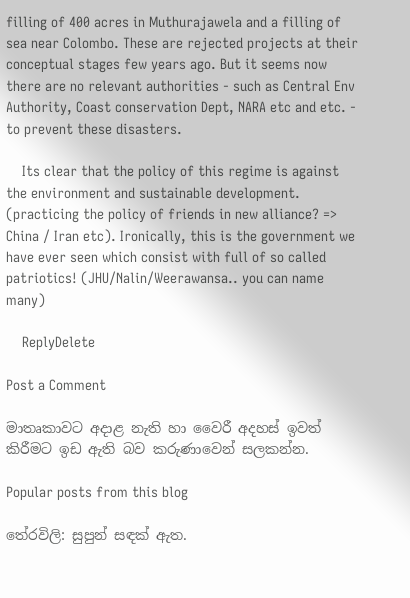filling of 400 acres in Muthurajawela and a filling of sea near Colombo. These are rejected projects at their conceptual stages few years ago. But it seems now there are no relevant authorities - such as Central Env Authority, Coast conservation Dept, NARA etc and etc. - to prevent these disasters.

    Its clear that the policy of this regime is against the environment and sustainable development. (practicing the policy of friends in new alliance? => China / Iran etc). Ironically, this is the government we have ever seen which consist with full of so called patriotics! (JHU/Nalin/Weerawansa.. you can name many)

    ReplyDelete

Post a Comment

මාතෘකාවට අදාළ නැති හා වෛරී අදහස් ඉවත් කිරීමට ඉඩ ඇති බව කරුණාවෙන් සලකන්න.

Popular posts from this blog

තේරවිලි: සුපුන් සඳක් ඇත.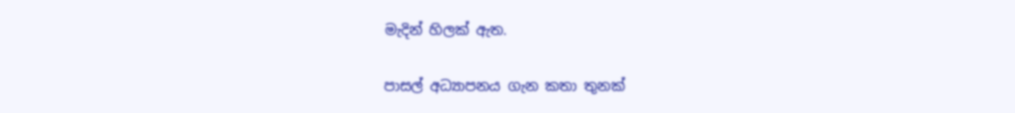මැදින් හිලක් ඇත.

පාසල් අධ්‍යාපනය ගැන කතා තුනක්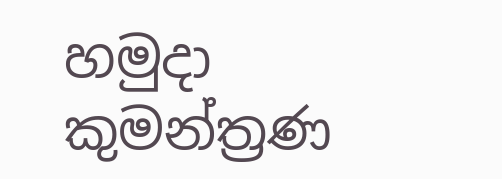හමුදා කුමන්ත්‍රණ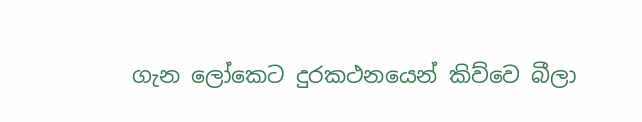ගැන ලෝකෙට දුරකථනයෙන් කිව්වෙ බීලා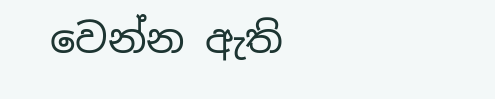වෙන්න ඇති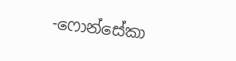-ෆොන්සේකා